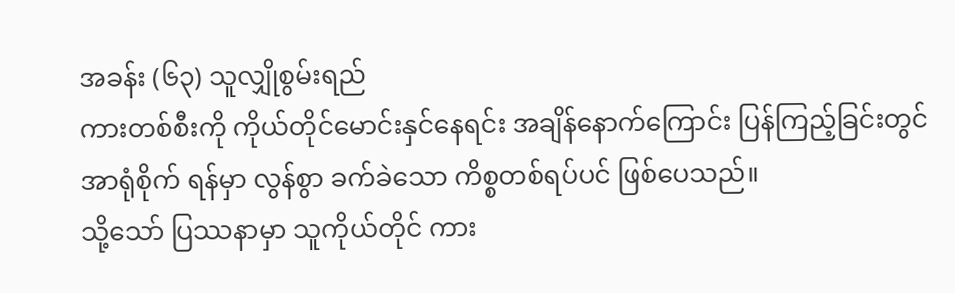အခန်း (၆၃) သူလျှိုစွမ်းရည်
ကားတစ်စီးကို ကိုယ်တိုင်မောင်းနှင်နေရင်း အချိန်နောက်ကြောင်း ပြန်ကြည့်ခြင်းတွင် အာရုံစိုက် ရန်မှာ လွန်စွာ ခက်ခဲသော ကိစ္စတစ်ရပ်ပင် ဖြစ်ပေသည်။
သို့သော် ပြဿနာမှာ သူကိုယ်တိုင် ကား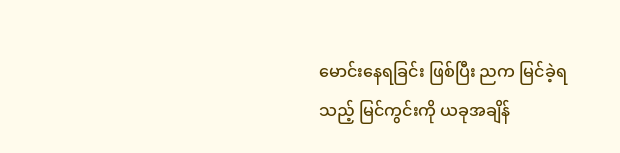မောင်းနေရခြင်း ဖြစ်ပြီး ညက မြင်ခဲ့ရသည့် မြင်ကွင်းကို ယခုအချိန်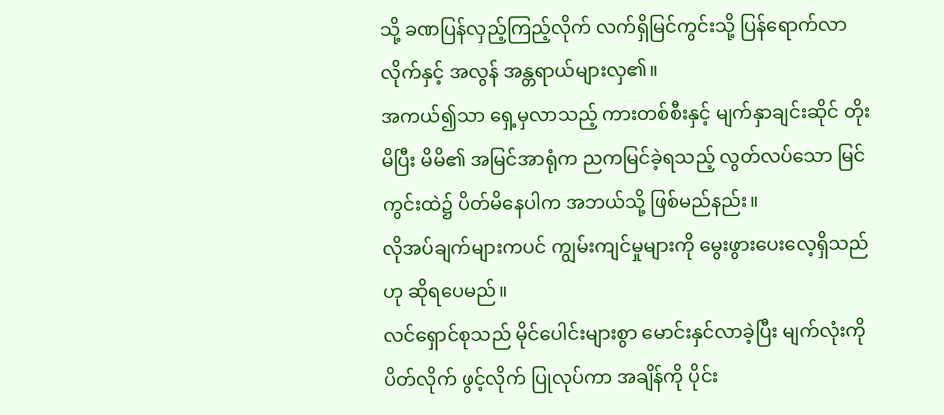သို့ ခဏပြန်လှည့်ကြည့်လိုက် လက်ရှိမြင်ကွင်းသို့ ပြန်ရောက်လာလိုက်နှင့် အလွန် အန္တရာယ်များလှ၏။
အကယ်၍သာ ရှေ့မှလာသည့် ကားတစ်စီးနှင့် မျက်နှာချင်းဆိုင် တိုးမိပြီး မိမိ၏ အမြင်အာရုံက ညကမြင်ခဲ့ရသည့် လွတ်လပ်သော မြင်ကွင်းထဲ၌ ပိတ်မိနေပါက အဘယ်သို့ ဖြစ်မည်နည်း။
လိုအပ်ချက်များကပင် ကျွမ်းကျင်မှုများကို မွေးဖွားပေးလေ့ရှိသည်ဟု ဆိုရပေမည်။
လင်ရှောင်စုသည် မိုင်ပေါင်းများစွာ မောင်းနှင်လာခဲ့ပြီး မျက်လုံးကို ပိတ်လိုက် ဖွင့်လိုက် ပြုလုပ်ကာ အချိန်ကို ပိုင်း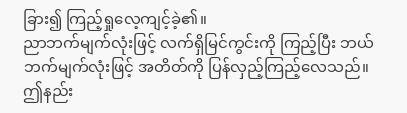ခြား၍ ကြည့်ရှုလေ့ကျင့်ခဲ့၏။
ညာဘက်မျက်လုံးဖြင့် လက်ရှိမြင်ကွင်းကို ကြည့်ပြီး ဘယ်ဘက်မျက်လုံးဖြင့် အတိတ်ကို ပြန်လှည့်ကြည့်လေသည်။
ဤနည်း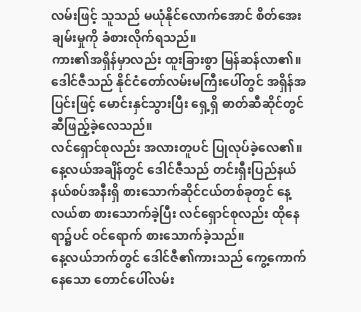လမ်းဖြင့် သူသည် မယုံနိုင်လောက်အောင် စိတ်အေးချမ်းမှုကို ခံစားလိုက်ရသည်။
ကား၏အရှိန်မှာလည်း ထူးခြားစွာ မြန်ဆန်လာ၏။
ဒေါင်ဇီသည် နိုင်ငံတော်လမ်းမကြီးပေါ်တွင် အရှိန်အပြင်းဖြင့် မောင်းနှင်သွားပြီး ရှေ့ရှိ ဓာတ်ဆီဆိုင်တွင် ဆီဖြည့်ခဲ့လေသည်။
လင်ရှောင်စုလည်း အလားတူပင် ပြုလုပ်ခဲ့လေ၏။
နေ့လယ်အချိန်တွင် ဒေါင်ဇီသည် တင်းရှီးပြည်နယ်နယ်စပ်အနီးရှိ စားသောက်ဆိုင်ငယ်တစ်ခုတွင် နေ့လယ်စာ စားသောက်ခဲ့ပြီး လင်ရှောင်စုလည်း ထိုနေရာ၌ပင် ဝင်ရောက် စားသောက်ခဲ့သည်။
နေ့လယ်ဘက်တွင် ဒေါင်ဇီ၏ကားသည် ကွေ့ကောက်နေသော တောင်ပေါ်လမ်း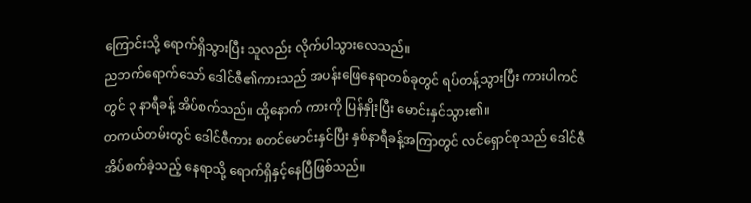ကြောင်းသို့ ရောက်ရှိသွားပြီး သူလည်း လိုက်ပါသွားလေသည်။
ညဘက်ရောက်သော် ဒေါင်ဇီ၏ကားသည် အပန်းဖြေနေရာတစ်ခုတွင် ရပ်တန့်သွားပြီး ကားပါကင် တွင် ၃ နာရီခန့် အိပ်စက်သည်။ ထို့နောက် ကားကို ပြန်နှိုးပြီး မောင်းနှင်သွား၏။
တကယ်တမ်းတွင် ဒေါင်ဇီကား စတင်မောင်းနှင်ပြီး နှစ်နာရီခန့်အကြာတွင် လင်ရှောင်စုသည် ဒေါင်ဇီအိပ်စက်ခဲ့သည့် နေရာသို့ ရောက်ရှိနှင့်နေပြီဖြစ်သည်။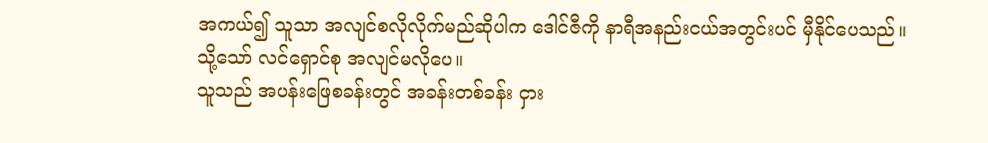အကယ်၍ သူသာ အလျင်စလိုလိုက်မည်ဆိုပါက ဒေါင်ဇီကို နာရီအနည်းငယ်အတွင်းပင် မှီနိုင်ပေသည်။
သို့သော် လင်ရှောင်စု အလျင်မလိုပေ။
သူသည် အပန်းဖြေစခန်းတွင် အခန်းတစ်ခန်း ငှား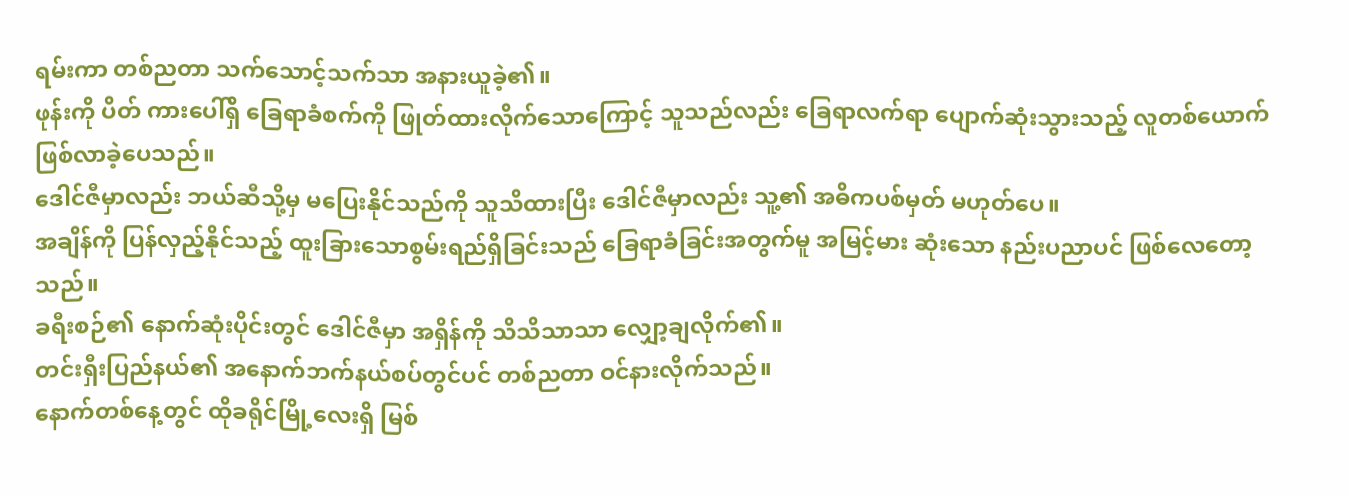ရမ်းကာ တစ်ညတာ သက်သောင့်သက်သာ အနားယူခဲ့၏။
ဖုန်းကို ပိတ် ကားပေါ်ရှိ ခြေရာခံစက်ကို ဖြုတ်ထားလိုက်သောကြောင့် သူသည်လည်း ခြေရာလက်ရာ ပျောက်ဆုံးသွားသည့် လူတစ်ယောက် ဖြစ်လာခဲ့ပေသည်။
ဒေါင်ဇီမှာလည်း ဘယ်ဆီသို့မှ မပြေးနိုင်သည်ကို သူသိထားပြီး ဒေါင်ဇီမှာလည်း သူ့၏ အဓိကပစ်မှတ် မဟုတ်ပေ။
အချိန်ကို ပြန်လှည့်နိုင်သည့် ထူးခြားသောစွမ်းရည်ရှိခြင်းသည် ခြေရာခံခြင်းအတွက်မူ အမြင့်မား ဆုံးသော နည်းပညာပင် ဖြစ်လေတော့သည်။
ခရီးစဉ်၏ နောက်ဆုံးပိုင်းတွင် ဒေါင်ဇီမှာ အရှိန်ကို သိသိသာသာ လျှော့ချလိုက်၏။
တင်းရှီးပြည်နယ်၏ အနောက်ဘက်နယ်စပ်တွင်ပင် တစ်ညတာ ဝင်နားလိုက်သည်။
နောက်တစ်နေ့တွင် ထိုခရိုင်မြို့လေးရှိ မြစ်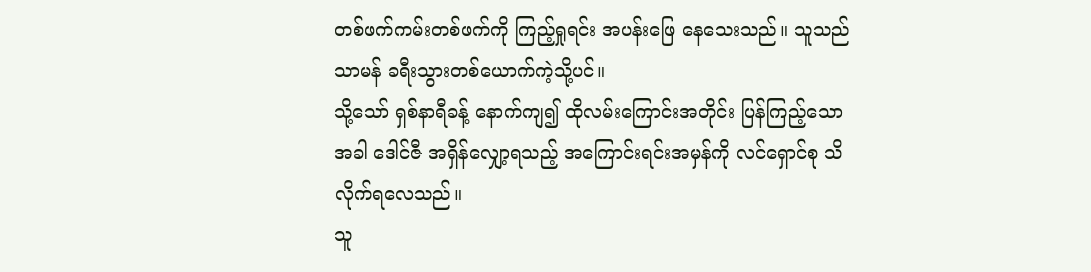တစ်ဖက်ကမ်းတစ်ဖက်ကို ကြည့်ရှုရင်း အပန်းဖြေ နေသေးသည်။ သူသည် သာမန် ခရီးသွားတစ်ယောက်ကဲ့သို့ပင်။
သို့သော် ရှစ်နာရီခန့် နောက်ကျ၍ ထိုလမ်းကြောင်းအတိုင်း ပြန်ကြည့်သောအခါ ဒေါင်ဇီ အရှိန်လျှော့ရသည့် အကြောင်းရင်းအမှန်ကို လင်ရှောင်စု သိလိုက်ရလေသည်။
သူ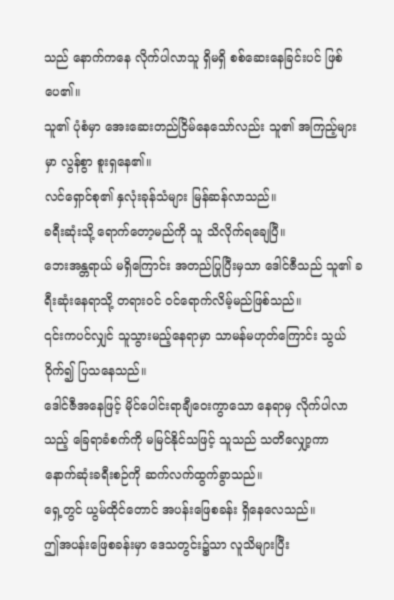သည် နောက်ကနေ လိုက်ပါလာသူ ရှိမရှိ စစ်ဆေးနေခြင်းပင် ဖြစ်ပေ၏။
သူ၏ ပုံစံမှာ အေးဆေးတည်ငြိမ်နေသော်လည်း သူ၏ အကြည့်များမှာ လွန်စွာ စူးရှနေ၏။
လင်ရှောင်စု၏ နှလုံးခုန်သံများ မြန်ဆန်လာသည်။
ခရီးဆုံးသို့ ရောက်တော့မည်ကို သူ သိလိုက်ရချေပြီ။
ဘေးအန္တရာယ် မရှိကြောင်း အတည်ပြုပြီးမှသာ ဒေါင်ဇီသည် သူ၏ ခရီးဆုံးနေရာသို့ တရားဝင် ဝင်ရောက်လိမ့်မည်ဖြစ်သည်။
၎င်းကပင်လျှင် သူသွားမည့်နေရာမှာ သာမန်မဟုတ်ကြောင်း သွယ်ဝိုက်၍ ပြသနေသည်။
ဒေါင်ဇီအနေဖြင့် မိုင်ပေါင်းရာချီဝေးကွာသော နေရာမှ လိုက်ပါလာသည့် ခြေရာခံစက်ကို မမြင်နိုင်သဖြင့် သူသည် သတိလျှော့ကာ နောက်ဆုံးခရီးစဉ်ကို ဆက်လက်ထွက်ခွာသည်။
ရှေ့တွင် ယွမ်ထိုင်တောင် အပန်းဖြေစခန်း ရှိနေလေသည်။
ဤအပန်းဖြေစခန်းမှာ ဒေသတွင်း၌သာ လူသိများပြီး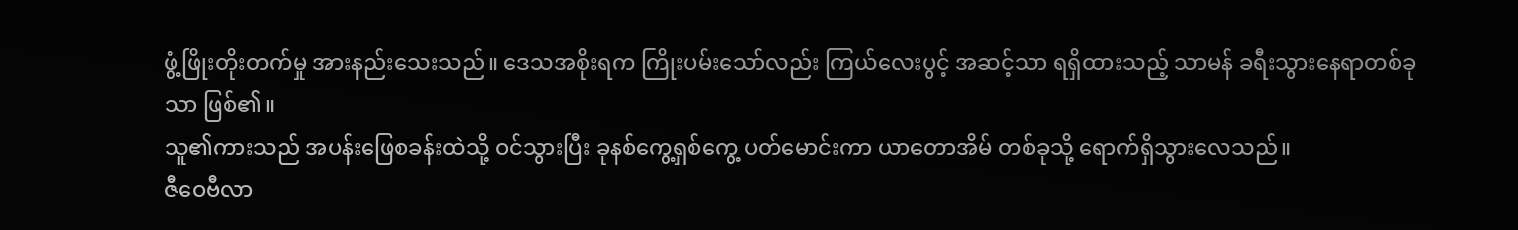ဖွံ့ဖြိုးတိုးတက်မှု အားနည်းသေးသည်။ ဒေသအစိုးရက ကြိုးပမ်းသော်လည်း ကြယ်လေးပွင့် အဆင့်သာ ရရှိထားသည့် သာမန် ခရီးသွားနေရာတစ်ခုသာ ဖြစ်၏။
သူ၏ကားသည် အပန်းဖြေစခန်းထဲသို့ ဝင်သွားပြီး ခုနစ်ကွေ့ရှစ်ကွေ့ ပတ်မောင်းကာ ယာတောအိမ် တစ်ခုသို့ ရောက်ရှိသွားလေသည်။
ဇီဝေဗီလာ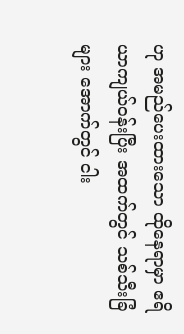ဟု အမည်ပေးထားသော ထိုနေရာမှာ ဧရိယာကျယ်ဝန်းပြီး အထက်တွင် သစ်သီးခြံများ အောက်တွင် ငါး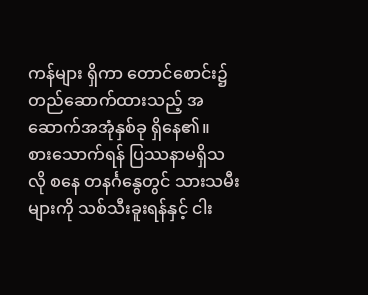ကန်များ ရှိကာ တောင်စောင်း၌ တည်ဆောက်ထားသည့် အဆောက်အအုံနှစ်ခု ရှိနေ၏။
စားသောက်ရန် ပြဿနာမရှိသလို စနေ တနင်္ဂနွေတွင် သားသမီးများကို သစ်သီးခူးရန်နှင့် ငါး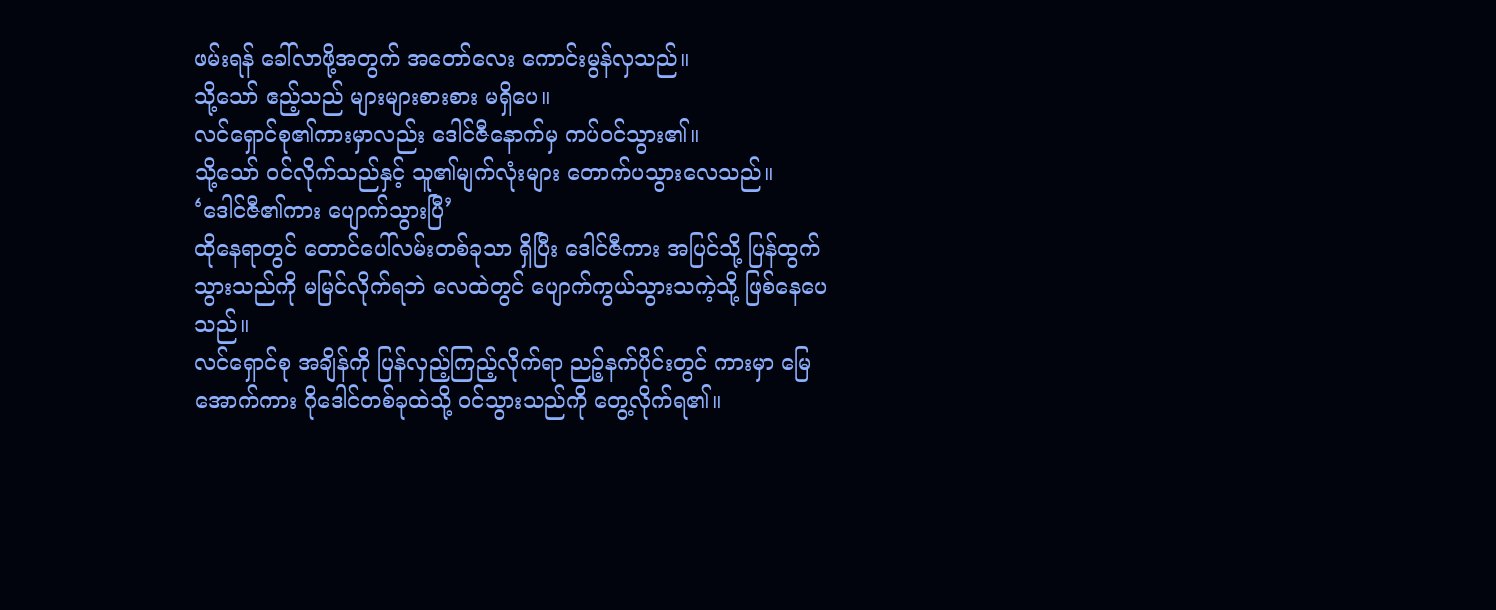ဖမ်းရန် ခေါ်လာဖို့အတွက် အတော်လေး ကောင်းမွန်လှသည်။
သို့သော် ဧည့်သည် များများစားစား မရှိပေ။
လင်ရှောင်စု၏ကားမှာလည်း ဒေါင်ဇီနောက်မှ ကပ်ဝင်သွား၏။
သို့သော် ဝင်လိုက်သည်နှင့် သူ၏မျက်လုံးများ တောက်ပသွားလေသည်။
‘ဒေါင်ဇီ၏ကား ပျောက်သွားပြီ’
ထိုနေရာတွင် တောင်ပေါ်လမ်းတစ်ခုသာ ရှိပြီး ဒေါင်ဇီကား အပြင်သို့ ပြန်ထွက်သွားသည်ကို မမြင်လိုက်ရဘဲ လေထဲတွင် ပျောက်ကွယ်သွားသကဲ့သို့ ဖြစ်နေပေသည်။
လင်ရှောင်စု အချိန်ကို ပြန်လှည့်ကြည့်လိုက်ရာ ညဉ့်နက်ပိုင်းတွင် ကားမှာ မြေအောက်ကား ဂိုဒေါင်တစ်ခုထဲသို့ ဝင်သွားသည်ကို တွေ့လိုက်ရ၏။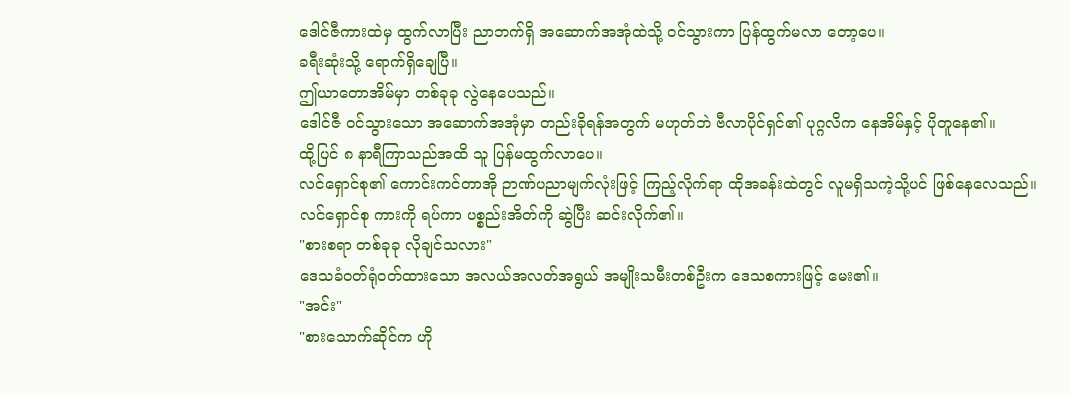ဒေါင်ဇီကားထဲမှ ထွက်လာပြီး ညာဘက်ရှိ အဆောက်အအုံထဲသို့ ဝင်သွားကာ ပြန်ထွက်မလာ တော့ပေ။
ခရီးဆုံးသို့ ရောက်ရှိချေပြီ။
ဤယာတောအိမ်မှာ တစ်ခုခု လွဲနေပေသည်။
ဒေါင်ဇီ ဝင်သွားသော အဆောက်အအုံမှာ တည်းခိုရန်အတွက် မဟုတ်ဘဲ ဗီလာပိုင်ရှင်၏ ပုဂ္ဂလိက နေအိမ်နှင့် ပိုတူနေ၏။
ထို့ပြင် ၈ နာရီကြာသည်အထိ သူ ပြန်မထွက်လာပေ။
လင်ရှောင်စု၏ ကောင်းကင်တာအို ဉာဏ်ပညာမျက်လုံးဖြင့် ကြည့်လိုက်ရာ ထိုအခန်းထဲတွင် လူမရှိသကဲ့သို့ပင် ဖြစ်နေလေသည်။
လင်ရှောင်စု ကားကို ရပ်ကာ ပစ္စည်းအိတ်ကို ဆွဲပြီး ဆင်းလိုက်၏။
"စားစရာ တစ်ခုခု လိုချင်သလား"
ဒေသခံဝတ်ရုံဝတ်ထားသော အလယ်အလတ်အရွယ် အမျိုးသမီးတစ်ဦးက ဒေသစကားဖြင့် မေး၏။
"အင်း"
"စားသောက်ဆိုင်က ဟို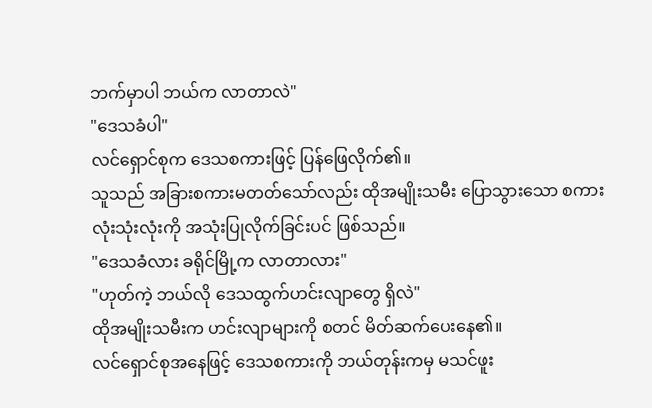ဘက်မှာပါ ဘယ်က လာတာလဲ"
"ဒေသခံပါ"
လင်ရှောင်စုက ဒေသစကားဖြင့် ပြန်ဖြေလိုက်၏။
သူသည် အခြားစကားမတတ်သော်လည်း ထိုအမျိုးသမီး ပြောသွားသော စကားလုံးသုံးလုံးကို အသုံးပြုလိုက်ခြင်းပင် ဖြစ်သည်။
"ဒေသခံလား ခရိုင်မြို့က လာတာလား"
"ဟုတ်ကဲ့ ဘယ်လို ဒေသထွက်ဟင်းလျာတွေ ရှိလဲ"
ထိုအမျိုးသမီးက ဟင်းလျာများကို စတင် မိတ်ဆက်ပေးနေ၏။
လင်ရှောင်စုအနေဖြင့် ဒေသစကားကို ဘယ်တုန်းကမှ မသင်ဖူး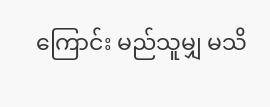ကြောင်း မည်သူမျှ မသိ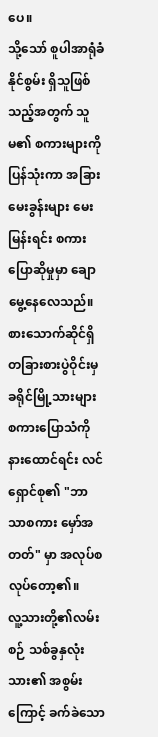ပေ။
သို့သော် စူပါအာရုံခံနိုင်စွမ်း ရှိသူဖြစ်သည့်အတွက် သူမ၏ စကားများကို ပြန်သုံးကာ အခြား မေးခွန်းများ မေးမြန်းရင်း စကားပြောဆိုမှုမှာ ချောမွေ့နေလေသည်။
စားသောက်ဆိုင်ရှိ တခြားစားပွဲဝိုင်းမှ ခရိုင်မြို့သားများ စကားပြောသံကို နားထောင်ရင်း လင်ရှောင်စု၏ "ဘာသာစကား မှော်အတတ်" မှာ အလုပ်စလုပ်တော့၏။
လူ့သားတို့၏လမ်းစဉ် သစ်ခွနှလုံးသား၏ အစွမ်းကြောင့် ခက်ခဲသော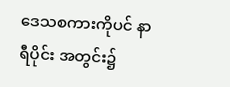ဒေသစကားကိုပင် နာရီပိုင်း အတွင်း၌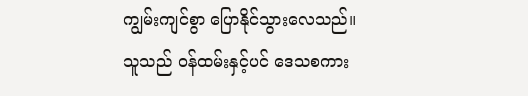ကျွမ်းကျင်စွာ ပြောနိုင်သွားလေသည်။
သူသည် ဝန်ထမ်းနှင့်ပင် ဒေသစကား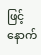ဖြင့် နောက်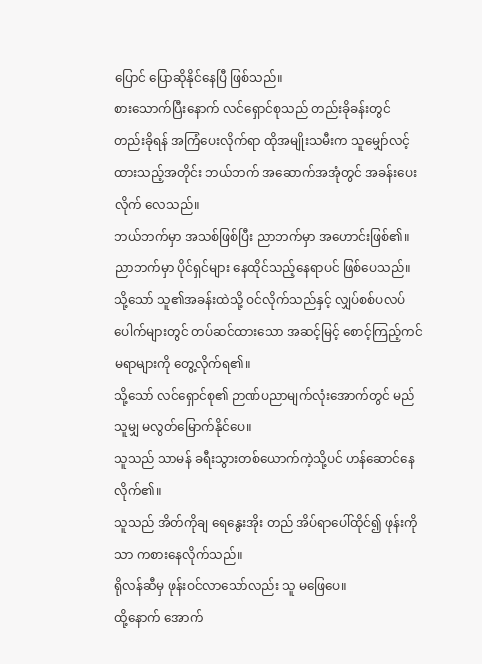ပြောင် ပြောဆိုနိုင်နေပြီ ဖြစ်သည်။
စားသောက်ပြီးနောက် လင်ရှောင်စုသည် တည်းခိုခန်းတွင် တည်းခိုရန် အကြံပေးလိုက်ရာ ထိုအမျိုးသမီးက သူမျှော်လင့်ထားသည့်အတိုင်း ဘယ်ဘက် အဆောက်အအုံတွင် အခန်းပေးလိုက် လေသည်။
ဘယ်ဘက်မှာ အသစ်ဖြစ်ပြီး ညာဘက်မှာ အဟောင်းဖြစ်၏။
ညာဘက်မှာ ပိုင်ရှင်များ နေထိုင်သည့်နေရာပင် ဖြစ်ပေသည်။
သို့သော် သူ၏အခန်းထဲသို့ ဝင်လိုက်သည်နှင့် လျှပ်စစ်ပလပ်ပေါက်များတွင် တပ်ဆင်ထားသော အဆင့်မြင့် စောင့်ကြည့်ကင်မရာများကို တွေ့လိုက်ရ၏။
သို့သော် လင်ရှောင်စု၏ ဉာဏ်ပညာမျက်လုံးအောက်တွင် မည်သူမျှ မလွတ်မြောက်နိုင်ပေ။
သူသည် သာမန် ခရီးသွားတစ်ယောက်ကဲ့သို့ပင် ဟန်ဆောင်နေလိုက်၏။
သူသည် အိတ်ကိုချ ရေနွေးအိုး တည် အိပ်ရာပေါ်ထိုင်၍ ဖုန်းကိုသာ ကစားနေလိုက်သည်။
ရိုလန်ဆီမှ ဖုန်းဝင်လာသော်လည်း သူ မဖြေပေ။
ထို့နောက် အောက်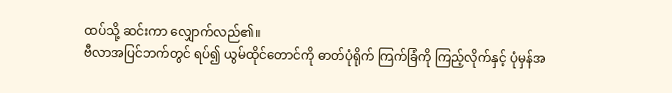ထပ်သို့ ဆင်းကာ လျှောက်လည်၏။
ဗီလာအပြင်ဘက်တွင် ရပ်၍ ယွမ်ထိုင်တောင်ကို ဓာတ်ပုံရိုက် ကြက်ခြံကို ကြည့်လိုက်နှင့် ပုံမှန်အ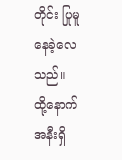တိုင်း ပြုမူနေခဲ့လေသည်။
ထို့နောက် အနီးရှိ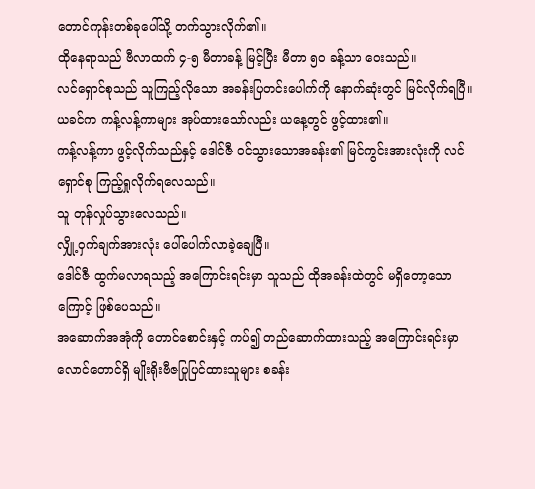တောင်ကုန်းတစ်ခုပေါ်သို့ တက်သွားလိုက်၏။
ထိုနေရာသည် ဗီလာထက် ၄-၅ မီတာခန့် မြင့်ပြီး မီတာ ၅၀ ခန့်သာ ဝေးသည်။
လင်ရှောင်စုသည် သူကြည့်လိုသော အခန်းပြတင်းပေါက်ကို နောက်ဆုံးတွင် မြင်လိုက်ရပြီ။
ယခင်က ကန့်လန့်ကာများ အုပ်ထားသော်လည်း ယနေ့တွင် ဖွင့်ထား၏။
ကန့်လန့်ကာ ဖွင့်လိုက်သည်နှင့် ဒေါင်ဇီ ဝင်သွားသောအခန်း၏ မြင်ကွင်းအားလုံးကို လင်ရှောင်စု ကြည့်ရှုလိုက်ရလေသည်။
သူ တုန်လှုပ်သွားလေသည်။
လျှို့ဝှက်ချက်အားလုံး ပေါ်ပေါက်လာခဲ့ချေပြီ။
ဒေါင်ဇီ ထွက်မလာရသည့် အကြောင်းရင်းမှာ သူသည် ထိုအခန်းထဲတွင် မရှိတော့သောကြောင့် ဖြစ်ပေသည်။
အဆောက်အအုံကို တောင်စောင်းနှင့် ကပ်၍ တည်ဆောက်ထားသည့် အကြောင်းရင်းမှာ လောင်တောင်ရှိ မျိုးရိုးဗီဇပြုပြင်ထားသူများ စခန်း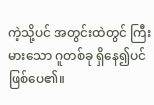ကဲ့သို့ပင် အတွင်းထဲတွင် ကြီးမားသော ဂူတစ်ခု ရှိနေ၍ပင် ဖြစ်ပေ၏။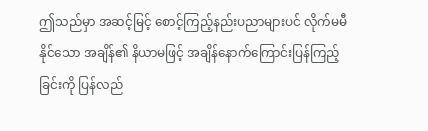ဤသည်မှာ အဆင့်မြင့် စောင့်ကြည့်နည်းပညာများပင် လိုက်မမီနိုင်သော အချိန်၏ နိယာမဖြင့် အချိန်နောက်ကြောင်းပြန်ကြည့်ခြင်းကို ပြန်လည်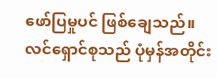ဖော်ပြမှုပင် ဖြစ်ချေသည်။
လင်ရှောင်စုသည် ပုံမှန်အတိုင်း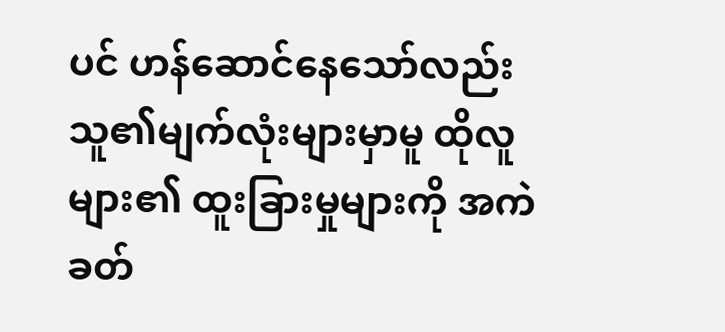ပင် ဟန်ဆောင်နေသော်လည်း သူ၏မျက်လုံးများမှာမူ ထိုလူများ၏ ထူးခြားမှုများကို အကဲခတ်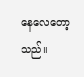နေလေတော့သည်။